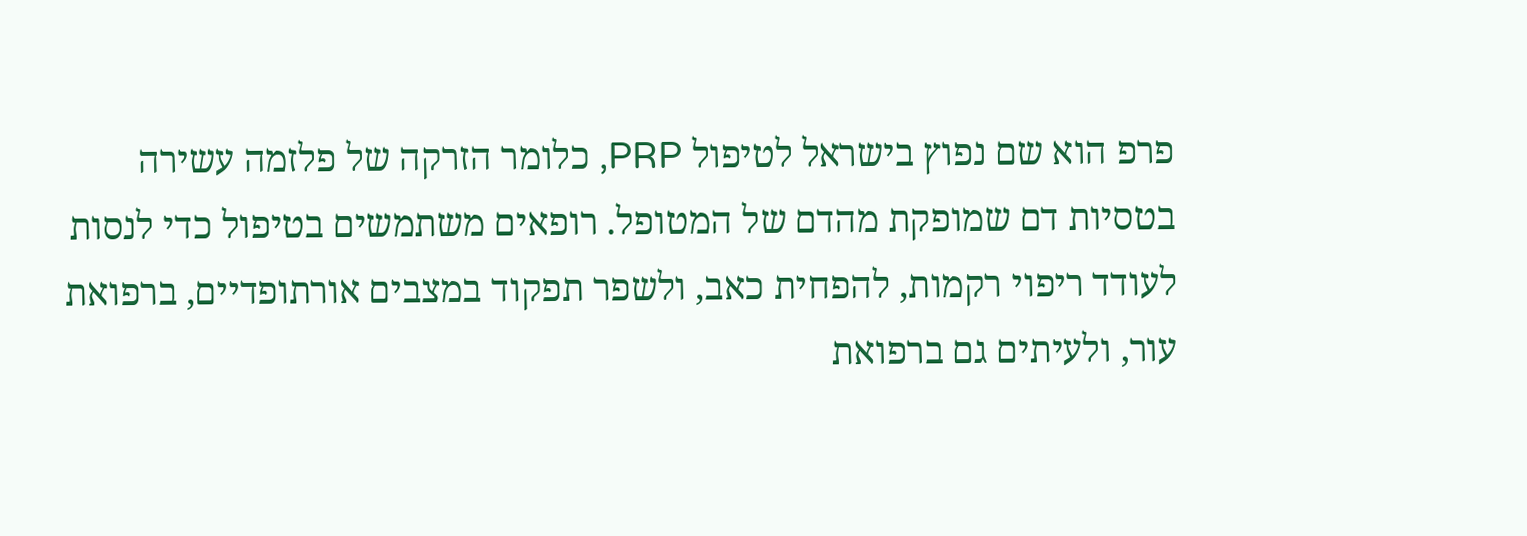פרפ הוא שם נפוץ בישראל לטיפול PRP, כלומר הזרקה של פלזמה עשירה בטסיות דם שמופקת מהדם של המטופל. רופאים משתמשים בטיפול כדי לנסות לעודד ריפוי רקמות, להפחית כאב, ולשפר תפקוד במצבים אורתופדיים, ברפואת עור, ולעיתים גם ברפואת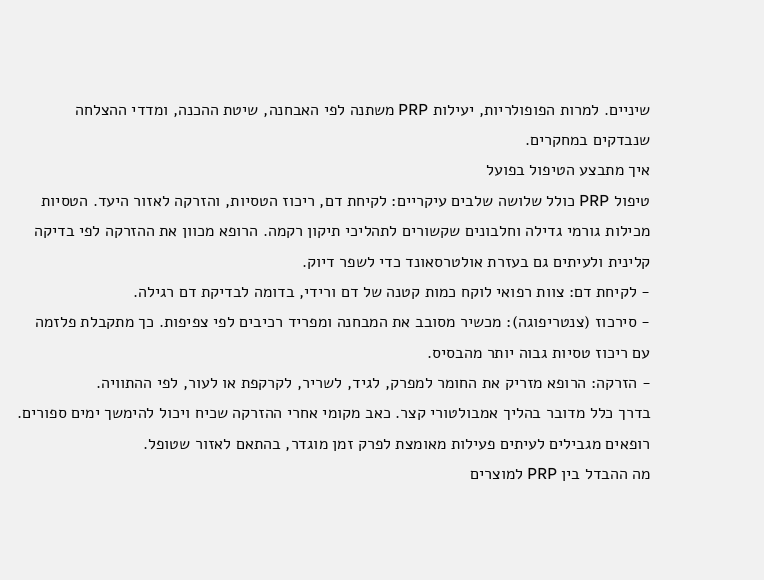שיניים. למרות הפופולריות, יעילות PRP משתנה לפי האבחנה, שיטת ההכנה, ומדדי ההצלחה שנבדקים במחקרים.
איך מתבצע הטיפול בפועל
טיפול PRP כולל שלושה שלבים עיקריים: לקיחת דם, ריכוז הטסיות, והזרקה לאזור היעד. הטסיות מכילות גורמי גדילה וחלבונים שקשורים לתהליכי תיקון רקמה. הרופא מכוון את ההזרקה לפי בדיקה קלינית ולעיתים גם בעזרת אולטרסאונד כדי לשפר דיוק.
- לקיחת דם: צוות רפואי לוקח כמות קטנה של דם ורידי, בדומה לבדיקת דם רגילה.
- סירכוז (צנטריפוגה): מכשיר מסובב את המבחנה ומפריד רכיבים לפי צפיפות. כך מתקבלת פלזמה עם ריכוז טסיות גבוה יותר מהבסיס.
- הזרקה: הרופא מזריק את החומר למפרק, לגיד, לשריר, לקרקפת או לעור, לפי ההתוויה.
בדרך כלל מדובר בהליך אמבולטורי קצר. כאב מקומי אחרי ההזרקה שכיח ויכול להימשך ימים ספורים. רופאים מגבילים לעיתים פעילות מאומצת לפרק זמן מוגדר, בהתאם לאזור שטופל.
מה ההבדל בין PRP למוצרים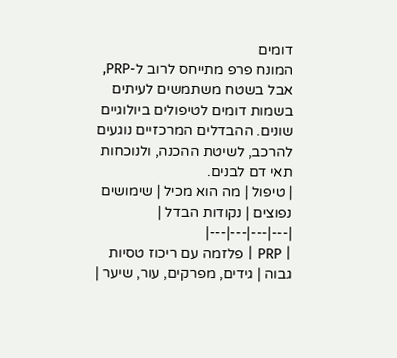דומים
המונח פרפ מתייחס לרוב ל-PRP, אבל בשטח משתמשים לעיתים בשמות דומים לטיפולים ביולוגיים שונים. ההבדלים המרכזיים נוגעים להרכב, לשיטת ההכנה, ולנוכחות תאי דם לבנים.
| טיפול | מה הוא מכיל | שימושים נפוצים | נקודות הבדל |
|---|---|---|---|
| PRP | פלזמה עם ריכוז טסיות גבוה | גידים, מפרקים, עור, שיער |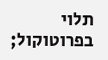תלוי בפרוטוקול;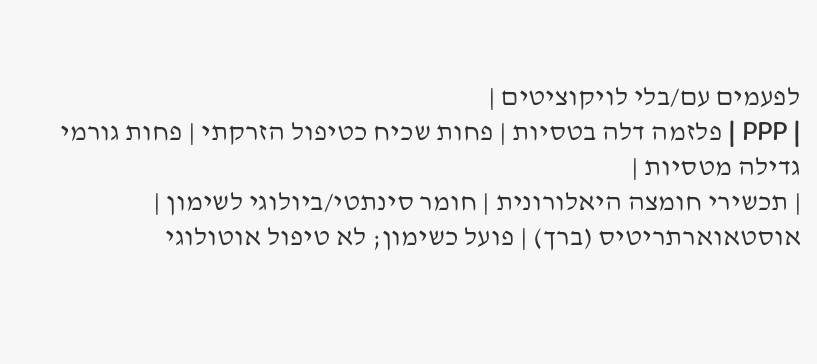לפעמים עם/בלי לויקוציטים |
| PPP | פלזמה דלה בטסיות | פחות שכיח כטיפול הזרקתי | פחות גורמי גדילה מטסיות |
| תכשירי חומצה היאלורונית | חומר סינתטי/ביולוגי לשימון | אוסטאוארתריטיס (ברך) | פועל כשימון; לא טיפול אוטולוגי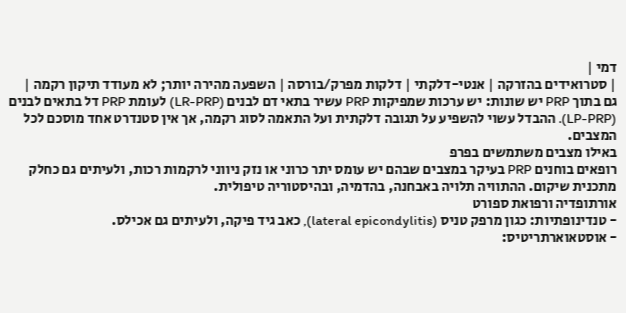דמי |
| סטרואידים בהזרקה | אנטי-דלקתי | דלקות מפרק/בורסה | השפעה מהירה יותר; לא מעודד תיקון רקמה |
גם בתוך PRP יש שונות: יש ערכות שמפיקות PRP עשיר בתאי דם לבנים (LR-PRP) לעומת PRP דל בתאים לבנים (LP-PRP). ההבדל עשוי להשפיע על תגובה דלקתית ועל התאמה לסוג רקמה, אך אין סטנדרט אחד מוסכם לכל המצבים.
באילו מצבים משתמשים בפרפ
רופאים בוחנים PRP בעיקר במצבים שבהם יש עומס יתר כרוני או נזק ניווני לרקמות רכות, ולעיתים גם כחלק מתכנית שיקום. ההתוויה תלויה באבחנה, בהדמיה, ובהיסטוריה טיפולית.
אורתופדיה ורפואת ספורט
- טנדינופתיות: כגון מרפק טניס (lateral epicondylitis), כאב גיד פיקה, ולעיתים גם אכילס.
- אוסטאוארתריטיס: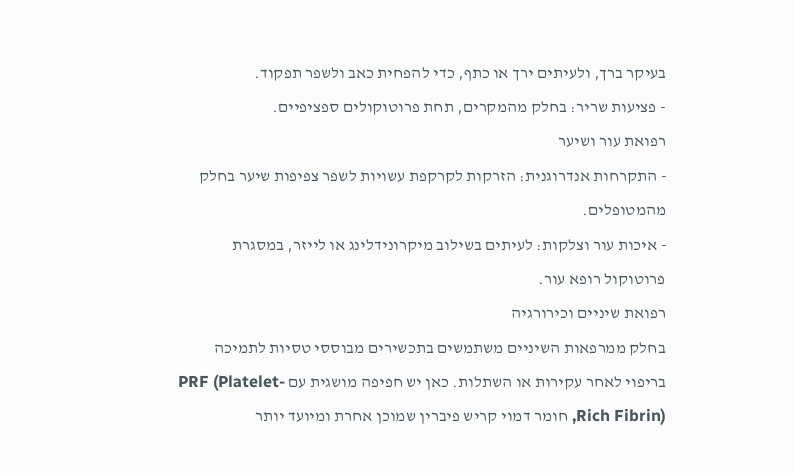בעיקר ברך, ולעיתים ירך או כתף, כדי להפחית כאב ולשפר תפקוד.
- פציעות שריר: בחלק מהמקרים, תחת פרוטוקולים ספציפיים.
רפואת עור ושיער
- התקרחות אנדרוגנית: הזרקות לקרקפת עשויות לשפר צפיפות שיער בחלק מהמטופלים.
- איכות עור וצלקות: לעיתים בשילוב מיקרונידלינג או לייזר, במסגרת פרוטוקול רופא עור.
רפואת שיניים וכירורגיה
בחלק ממרפאות השיניים משתמשים בתכשירים מבוססי טסיות לתמיכה בריפוי לאחר עקירות או השתלות. כאן יש חפיפה מושגית עם PRF (Platelet-Rich Fibrin), חומר דמוי קריש פיברין שמוכן אחרת ומיועד יותר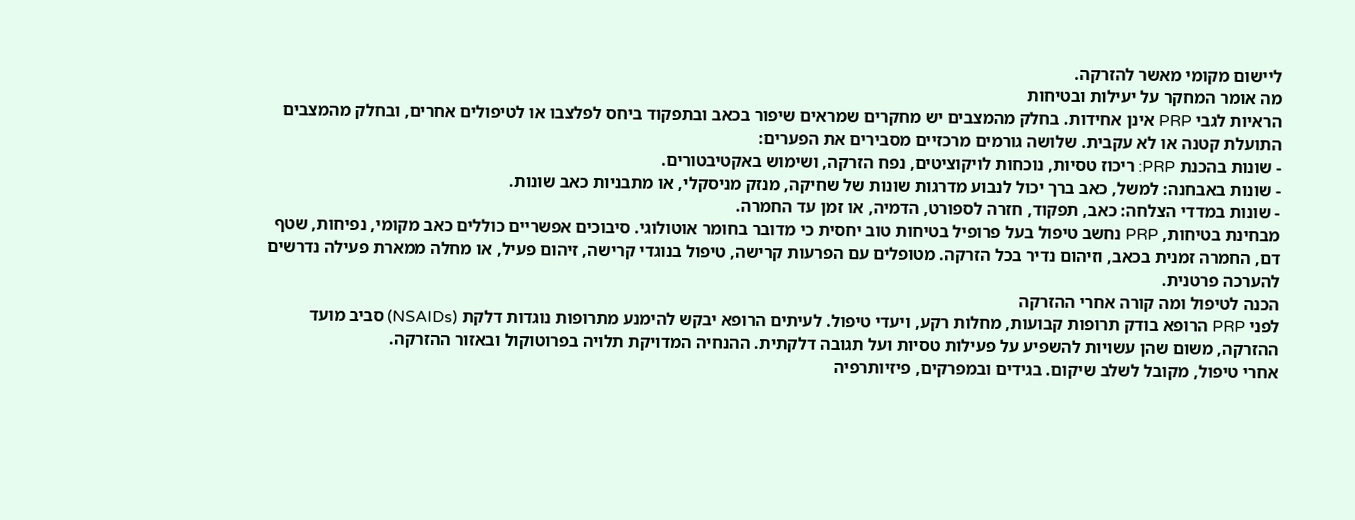ליישום מקומי מאשר להזרקה.
מה אומר המחקר על יעילות ובטיחות
הראיות לגבי PRP אינן אחידות. בחלק מהמצבים יש מחקרים שמראים שיפור בכאב ובתפקוד ביחס לפלצבו או לטיפולים אחרים, ובחלק מהמצבים התועלת קטנה או לא עקבית. שלושה גורמים מרכזיים מסבירים את הפערים:
- שונות בהכנת PRP: ריכוז טסיות, נוכחות לויקוציטים, נפח הזרקה, ושימוש באקטיבטורים.
- שונות באבחנה: למשל, כאב ברך יכול לנבוע מדרגות שונות של שחיקה, מנזק מניסקלי, או מתבניות כאב שונות.
- שונות במדדי הצלחה: כאב, תפקוד, חזרה לספורט, הדמיה, או זמן עד החמרה.
מבחינת בטיחות, PRP נחשב טיפול בעל פרופיל בטיחות טוב יחסית כי מדובר בחומר אוטולוגי. סיבוכים אפשריים כוללים כאב מקומי, נפיחות, שטף דם, החמרה זמנית בכאב, וזיהום נדיר בכל הזרקה. מטופלים עם הפרעות קרישה, טיפול בנוגדי קרישה, זיהום פעיל, או מחלה ממארת פעילה נדרשים להערכה פרטנית.
הכנה לטיפול ומה קורה אחרי ההזרקה
לפני PRP הרופא בודק תרופות קבועות, מחלות רקע, ויעדי טיפול. לעיתים הרופא יבקש להימנע מתרופות נוגדות דלקת (NSAIDs) סביב מועד ההזרקה, משום שהן עשויות להשפיע על פעילות טסיות ועל תגובה דלקתית. ההנחיה המדויקת תלויה בפרוטוקול ובאזור ההזרקה.
אחרי טיפול, מקובל לשלב שיקום. בגידים ובמפרקים, פיזיותרפיה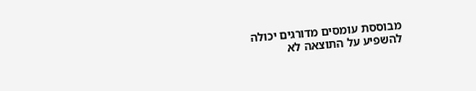מבוססת עומסים מדורגים יכולה להשפיע על התוצאה לא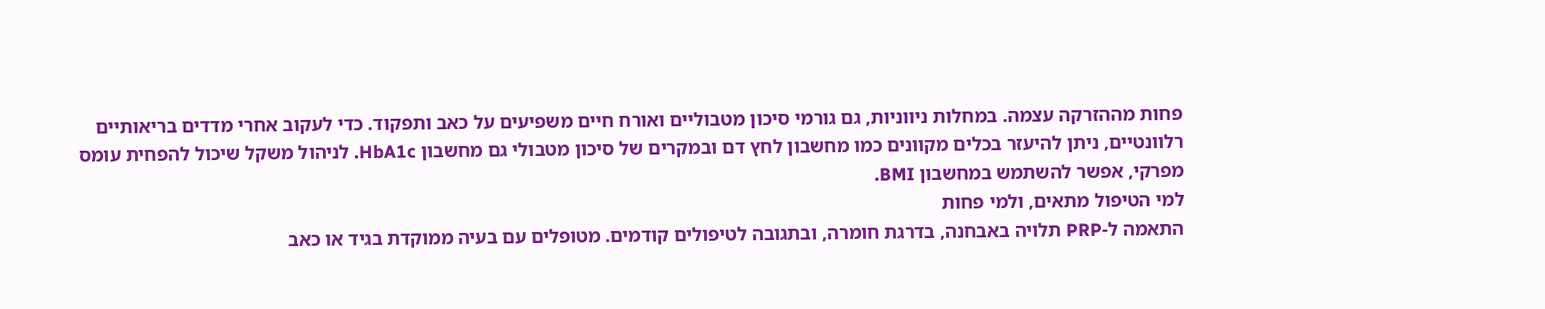פחות מההזרקה עצמה. במחלות ניווניות, גם גורמי סיכון מטבוליים ואורח חיים משפיעים על כאב ותפקוד. כדי לעקוב אחרי מדדים בריאותיים רלוונטיים, ניתן להיעזר בכלים מקוונים כמו מחשבון לחץ דם ובמקרים של סיכון מטבולי גם מחשבון HbA1c. לניהול משקל שיכול להפחית עומס מפרקי, אפשר להשתמש במחשבון BMI.
למי הטיפול מתאים, ולמי פחות
התאמה ל-PRP תלויה באבחנה, בדרגת חומרה, ובתגובה לטיפולים קודמים. מטופלים עם בעיה ממוקדת בגיד או כאב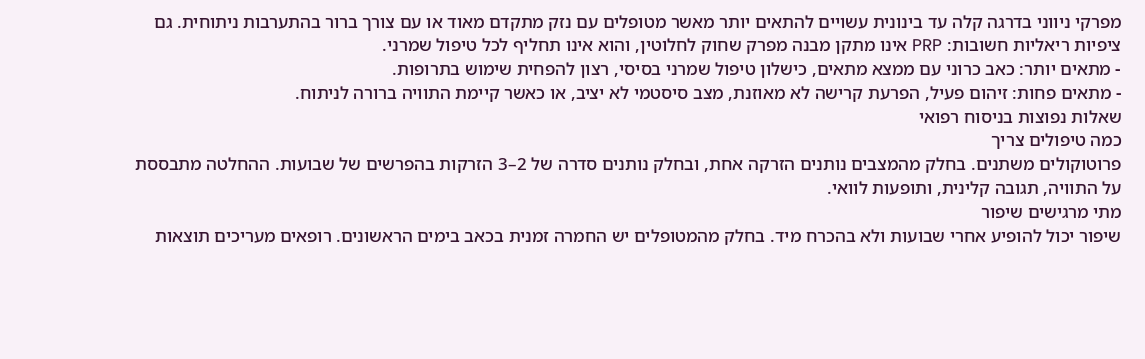מפרקי ניווני בדרגה קלה עד בינונית עשויים להתאים יותר מאשר מטופלים עם נזק מתקדם מאוד או עם צורך ברור בהתערבות ניתוחית. גם ציפיות ריאליות חשובות: PRP אינו מתקן מבנה מפרק שחוק לחלוטין, והוא אינו תחליף לכל טיפול שמרני.
- מתאים יותר: כאב כרוני עם ממצא מתאים, כישלון טיפול שמרני בסיסי, רצון להפחית שימוש בתרופות.
- מתאים פחות: זיהום פעיל, הפרעת קרישה לא מאוזנת, מצב סיסטמי לא יציב, או כאשר קיימת התוויה ברורה לניתוח.
שאלות נפוצות בניסוח רפואי
כמה טיפולים צריך
פרוטוקולים משתנים. בחלק מהמצבים נותנים הזרקה אחת, ובחלק נותנים סדרה של 2–3 הזרקות בהפרשים של שבועות. ההחלטה מתבססת על התוויה, תגובה קלינית, ותופעות לוואי.
מתי מרגישים שיפור
שיפור יכול להופיע אחרי שבועות ולא בהכרח מיד. בחלק מהמטופלים יש החמרה זמנית בכאב בימים הראשונים. רופאים מעריכים תוצאות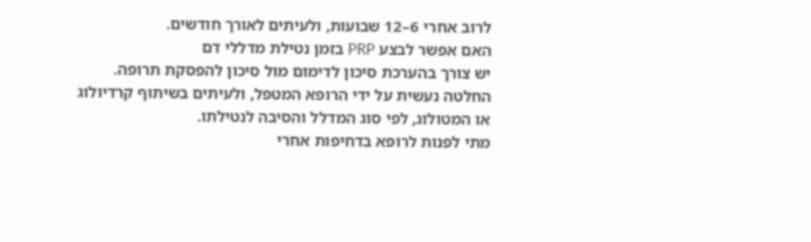לרוב אחרי 6–12 שבועות, ולעיתים לאורך חודשים.
האם אפשר לבצע PRP בזמן נטילת מדללי דם
יש צורך בהערכת סיכון לדימום מול סיכון להפסקת תרופה. החלטה נעשית על ידי הרופא המטפל, ולעיתים בשיתוף קרדיולוג או המטולוג, לפי סוג המדלל והסיבה לנטילתו.
מתי לפנות לרופא בדחיפות אחרי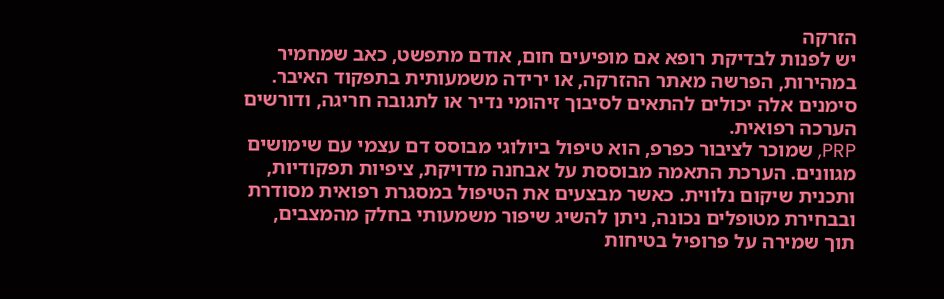הזרקה
יש לפנות לבדיקת רופא אם מופיעים חום, אודם מתפשט, כאב שמחמיר במהירות, הפרשה מאתר ההזרקה, או ירידה משמעותית בתפקוד האיבר. סימנים אלה יכולים להתאים לסיבוך זיהומי נדיר או לתגובה חריגה, ודורשים הערכה רפואית.
PRP, שמוכר לציבור כפרפ, הוא טיפול ביולוגי מבוסס דם עצמי עם שימושים מגוונים. הערכת התאמה מבוססת על אבחנה מדויקת, ציפיות תפקודיות, ותכנית שיקום נלווית. כאשר מבצעים את הטיפול במסגרת רפואית מסודרת ובבחירת מטופלים נכונה, ניתן להשיג שיפור משמעותי בחלק מהמצבים, תוך שמירה על פרופיל בטיחות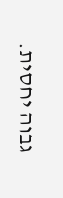גבוה יחסית.